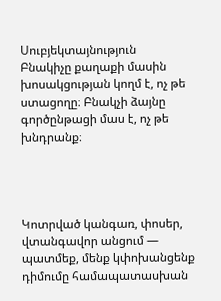Սուբյեկտայնություն
Բնակիչը քաղաքի մասին խոսակցության կողմ է, ոչ թե ստացողը։ Բնակչի ձայնը գործընթացի մաս է, ոչ թե խնդրանք։




Կոտրված կանգառ, փոսեր, վտանգավոր անցում — պատմեք, մենք կփոխանցենք դիմումը համապատասխան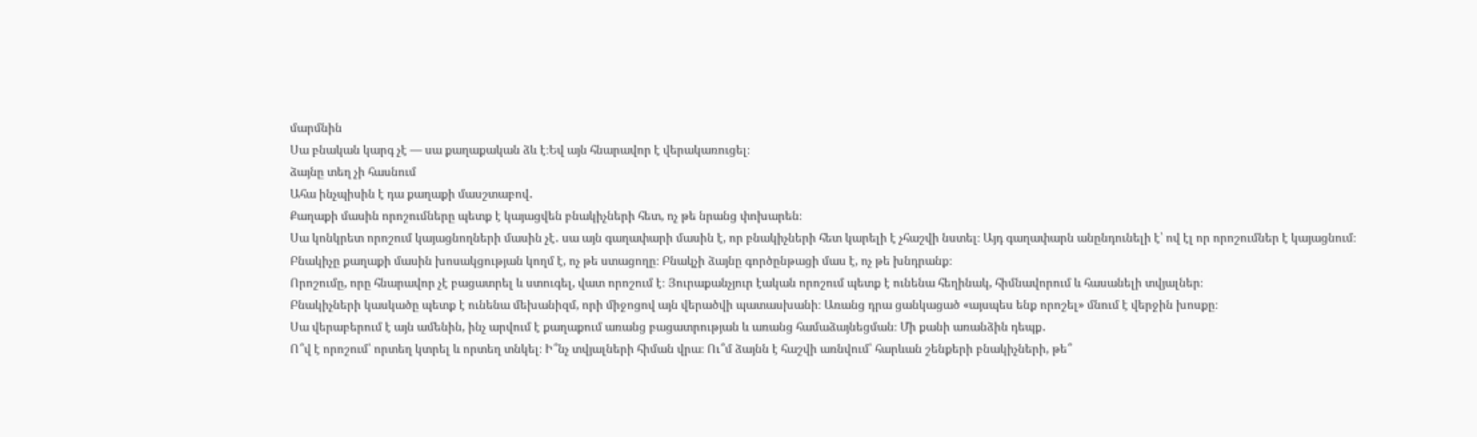մարմնին
Սա բնական կարգ չէ — սա քաղաքական ձև է։Եվ այն հնարավոր է վերակառուցել։
ձայնը տեղ չի հասնում
Ահա ինչպիսին է դա քաղաքի մասշտաբով․
Քաղաքի մասին որոշումները պետք է կայացվեն բնակիչների հետ, ոչ թե նրանց փոխարեն։
Սա կոնկրետ որոշում կայացնողների մասին չէ․ սա այն գաղափարի մասին է, որ բնակիչների հետ կարելի է չհաշվի նստել։ Այդ գաղափարն անընդունելի է՝ ով էլ որ որոշումներ է կայացնում։
Բնակիչը քաղաքի մասին խոսակցության կողմ է, ոչ թե ստացողը։ Բնակչի ձայնը գործընթացի մաս է, ոչ թե խնդրանք։
Որոշումը, որը հնարավոր չէ բացատրել և ստուգել, վատ որոշում է։ Յուրաքանչյուր էական որոշում պետք է ունենա հեղինակ, հիմնավորում և հասանելի տվյալներ։
Բնակիչների կասկածը պետք է ունենա մեխանիզմ, որի միջոցով այն վերածվի պատասխանի։ Առանց դրա ցանկացած «այսպես ենք որոշել» մնում է վերջին խոսքը։
Սա վերաբերում է այն ամենին, ինչ արվում է քաղաքում առանց բացատրության և առանց համաձայնեցման։ Մի քանի առանձին դեպք․
Ո՞վ է որոշում՝ որտեղ կտրել և որտեղ տնկել։ Ի՞նչ տվյալների հիման վրա։ Ու՞մ ձայնն է հաշվի առնվում՝ հարևան շենքերի բնակիչների, թե՞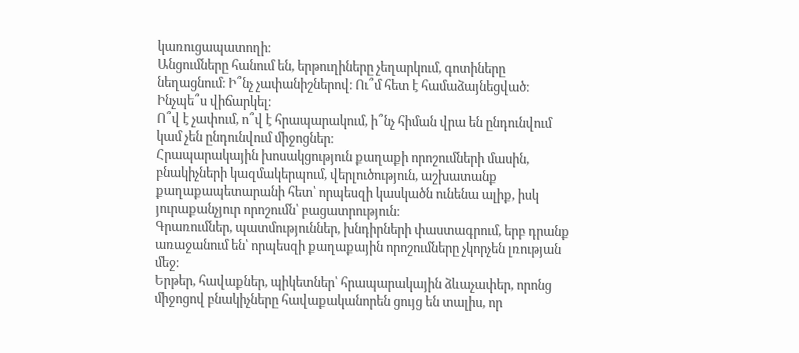կառուցապատողի։
Անցումները հանում են, երթուղիները չեղարկում, գոտիները նեղացնում։ Ի՞նչ չափանիշներով։ Ու՞մ հետ է համաձայնեցված։ Ինչպե՞ս վիճարկել։
Ո՞վ է չափում, ո՞վ է հրապարակում, ի՞նչ հիման վրա են ընդունվում կամ չեն ընդունվում միջոցներ։
Հրապարակային խոսակցություն քաղաքի որոշումների մասին, բնակիչների կազմակերպում, վերլուծություն, աշխատանք քաղաքապետարանի հետ՝ որպեսզի կասկածն ունենա ալիք, իսկ յուրաքանչյուր որոշումն՝ բացատրություն։
Գրառումներ, պատմություններ, խնդիրների փաստագրում, երբ դրանք առաջանում են՝ որպեսզի քաղաքային որոշումները չկորչեն լռության մեջ։
Երթեր, հավաքներ, պիկետներ՝ հրապարակային ձևաչափեր, որոնց միջոցով բնակիչները հավաքականորեն ցույց են տալիս, որ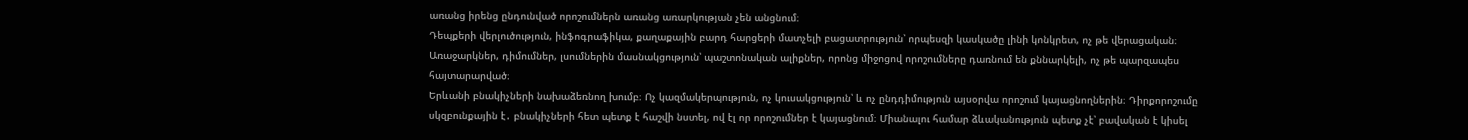առանց իրենց ընդունված որոշումներն առանց առարկության չեն անցնում։
Դեպքերի վերլուծություն, ինֆոգրաֆիկա, քաղաքային բարդ հարցերի մատչելի բացատրություն՝ որպեսզի կասկածը լինի կոնկրետ, ոչ թե վերացական։
Առաջարկներ, դիմումներ, լսումներին մասնակցություն՝ պաշտոնական ալիքներ, որոնց միջոցով որոշումները դառնում են քննարկելի, ոչ թե պարզապես հայտարարված։
Երևանի բնակիչների նախաձեռնող խումբ։ Ոչ կազմակերպություն, ոչ կուսակցություն՝ և ոչ ընդդիմություն այսօրվա որոշում կայացնողներին։ Դիրքորոշումը սկզբունքային է․ բնակիչների հետ պետք է հաշվի նստել, ով էլ որ որոշումներ է կայացնում։ Միանալու համար ձևականություն պետք չէ՝ բավական է կիսել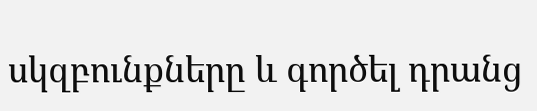սկզբունքները և գործել դրանց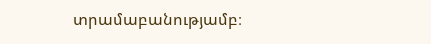տրամաբանությամբ։